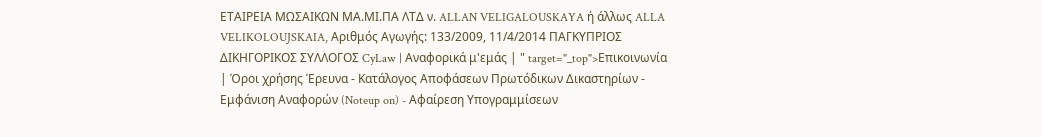ΕΤΑΙΡΕΙΑ ΜΩΣΑΙΚΩΝ ΜΑ.ΜΙ.ΠΑ ΛΤΔ ν. ALLAN VELIGALOUSKAYA ή άλλως ALLA VELIKOLOUJSKAIA, Αριθμός Αγωγής: 133/2009, 11/4/2014 ΠΑΓΚΥΠΡΙΟΣ ΔΙΚΗΓΟΡΙΚΟΣ ΣΥΛΛΟΓΟΣ CyLaw | Αναφορικά μ'εμάς | " target="_top">Επικοινωνία | Όροι χρήσης Έρευνα - Κατάλογος Αποφάσεων Πρωτόδικων Δικαστηρίων - Εμφάνιση Αναφορών (Noteup on) - Αφαίρεση Υπογραμμίσεων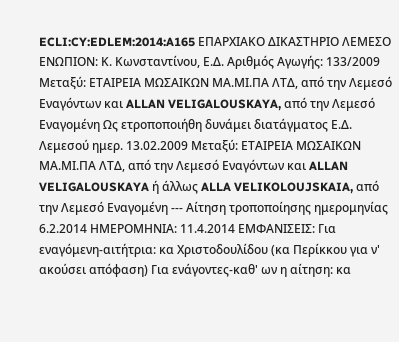ECLI:CY:EDLEM:2014:A165 ΕΠΑΡΧΙΑΚΟ ΔΙΚΑΣΤΗΡΙΟ ΛΕΜΕΣΟ ΕΝΩΠΙΟΝ: Κ. Κωνσταντίνου, Ε.Δ. Αριθμός Αγωγής: 133/2009 Μεταξύ: ΕΤΑΙΡΕΙΑ ΜΩΣΑΙΚΩΝ ΜΑ.ΜΙ.ΠΑ ΛΤΔ, από την Λεμεσό Εναγόντων και ALLAN VELIGALOUSKAYA, από την Λεμεσό Εναγομένη Ως ετροποποιήθη δυνάμει διατάγματος Ε.Δ. Λεμεσού ημερ. 13.02.2009 Μεταξύ: ΕΤΑΙΡΕΙΑ ΜΩΣΑΙΚΩΝ ΜΑ.ΜΙ.ΠΑ ΛΤΔ, από την Λεμεσό Εναγόντων και ALLAN VELIGALOUSKAYA ή άλλως ALLA VELIKOLOUJSKAIA, από την Λεμεσό Εναγομένη --- Αίτηση τροποποίησης ημερομηνίας 6.2.2014 ΗΜΕΡΟΜΗΝΙΑ: 11.4.2014 ΕΜΦΑΝΙΣΕΙΣ: Για εναγόμενη-αιτήτρια: κα Χριστοδουλίδου (κα Περίκκου για ν' ακούσει απόφαση) Για ενάγοντες-καθ' ων η αίτηση: κα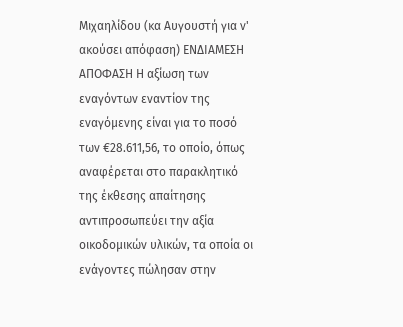Μιχαηλίδου (κα Αυγουστή για ν' ακούσει απόφαση) ΕΝΔΙΑΜΕΣΗ ΑΠΟΦΑΣΗ Η αξίωση των εναγόντων εναντίον της εναγόμενης είναι για το ποσό των €28.611,56, το οποίο, όπως αναφέρεται στο παρακλητικό της έκθεσης απαίτησης αντιπροσωπεύει την αξία οικοδομικών υλικών, τα οποία οι ενάγοντες πώλησαν στην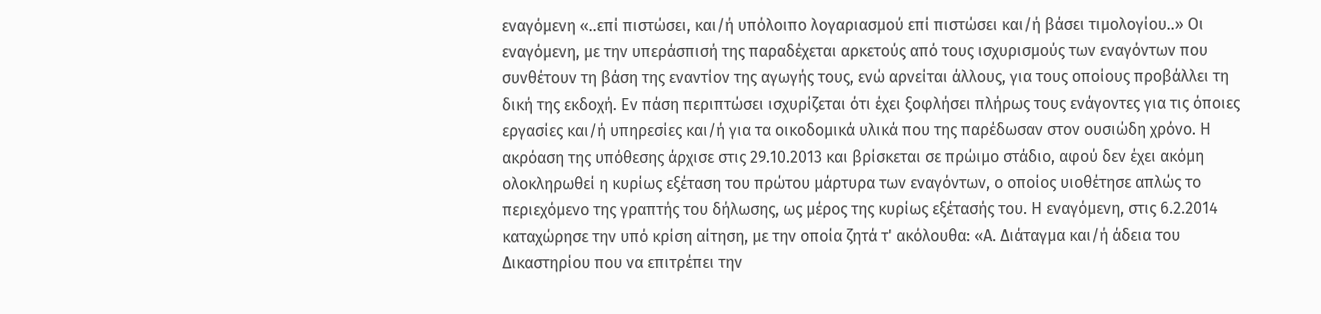εναγόμενη «..επί πιστώσει, και/ή υπόλοιπο λογαριασμού επί πιστώσει και/ή βάσει τιμολογίου..» Οι εναγόμενη, με την υπεράσπισή της παραδέχεται αρκετούς από τους ισχυρισμούς των εναγόντων που συνθέτουν τη βάση της εναντίον της αγωγής τους, ενώ αρνείται άλλους, για τους οποίους προβάλλει τη δική της εκδοχή. Εν πάση περιπτώσει ισχυρίζεται ότι έχει ξοφλήσει πλήρως τους ενάγοντες για τις όποιες εργασίες και/ή υπηρεσίες και/ή για τα οικοδομικά υλικά που της παρέδωσαν στον ουσιώδη χρόνο. Η ακρόαση της υπόθεσης άρχισε στις 29.10.2013 και βρίσκεται σε πρώιμο στάδιο, αφού δεν έχει ακόμη ολοκληρωθεί η κυρίως εξέταση του πρώτου μάρτυρα των εναγόντων, ο οποίος υιοθέτησε απλώς το περιεχόμενο της γραπτής του δήλωσης, ως μέρος της κυρίως εξέτασής του. Η εναγόμενη, στις 6.2.2014 καταχώρησε την υπό κρίση αίτηση, με την οποία ζητά τ' ακόλουθα: «Α. Διάταγμα και/ή άδεια του Δικαστηρίου που να επιτρέπει την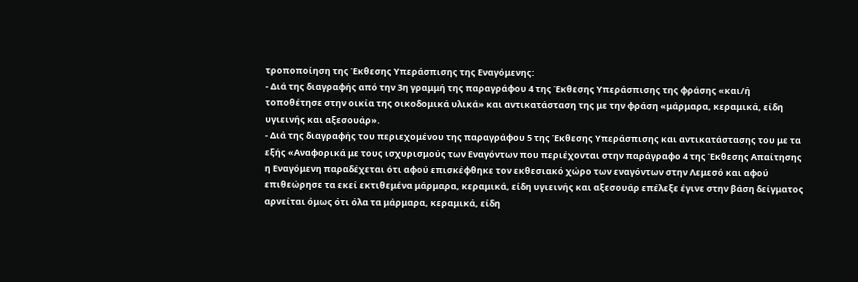τροποποίηση της Έκθεσης Υπεράσπισης της Εναγόμενης:
- Διά της διαγραφής από την 3η γραμμή της παραγράφου 4 της Έκθεσης Υπεράσπισης της φράσης «και/ή τοποθέτησε στην οικία της οικοδομικά υλικά» και αντικατάσταση της με την φράση «μάρμαρα, κεραμικά, είδη υγιεινής και αξεσουάρ».
- Διά της διαγραφής του περιεχομένου της παραγράφου 5 της Έκθεσης Υπεράσπισης και αντικατάστασης του με τα εξής «Αναφορικά με τους ισχυρισμούς των Εναγόντων που περιέχονται στην παράγραφο 4 της Έκθεσης Απαίτησης η Εναγόμενη παραδέχεται ότι αφού επισκέφθηκε τον εκθεσιακό χώρο των εναγόντων στην Λεμεσό και αφού επιθεώρησε τα εκεί εκτιθεμένα μάρμαρα, κεραμικά, είδη υγιεινής και αξεσουάρ επέλεξε έγινε στην βάση δείγματος αρνείται όμως ότι όλα τα μάρμαρα, κεραμικά, είδη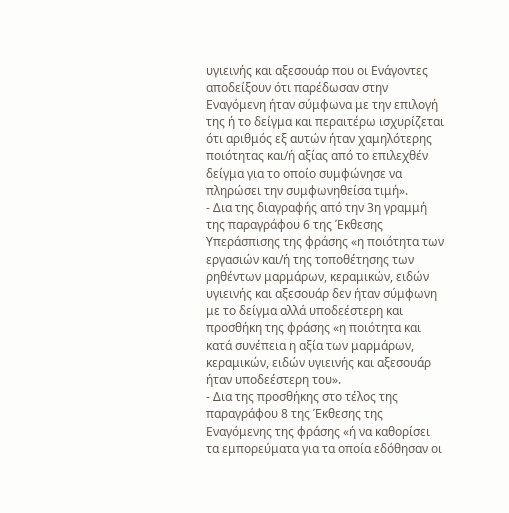υγιεινής και αξεσουάρ που οι Ενάγοντες αποδείξουν ότι παρέδωσαν στην Εναγόμενη ήταν σύμφωνα με την επιλογή της ή το δείγμα και περαιτέρω ισχυρίζεται ότι αριθμός εξ αυτών ήταν χαμηλότερης ποιότητας και/ή αξίας από το επιλεχθέν δείγμα για το οποίο συμφώνησε να πληρώσει την συμφωνηθείσα τιμή».
- Δια της διαγραφής από την 3η γραμμή της παραγράφου 6 της Έκθεσης Υπεράσπισης της φράσης «η ποιότητα των εργασιών και/ή της τοποθέτησης των ρηθέντων μαρμάρων, κεραμικών, ειδών υγιεινής και αξεσουάρ δεν ήταν σύμφωνη με το δείγμα αλλά υποδεέστερη και προσθήκη της φράσης «η ποιότητα και κατά συνέπεια η αξία των μαρμάρων, κεραμικών, ειδών υγιεινής και αξεσουάρ ήταν υποδεέστερη του».
- Δια της προσθήκης στο τέλος της παραγράφου 8 της Έκθεσης της Εναγόμενης της φράσης «ή να καθορίσει τα εμπορεύματα για τα οποία εδόθησαν οι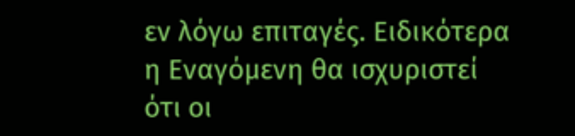εν λόγω επιταγές. Ειδικότερα η Εναγόμενη θα ισχυριστεί ότι οι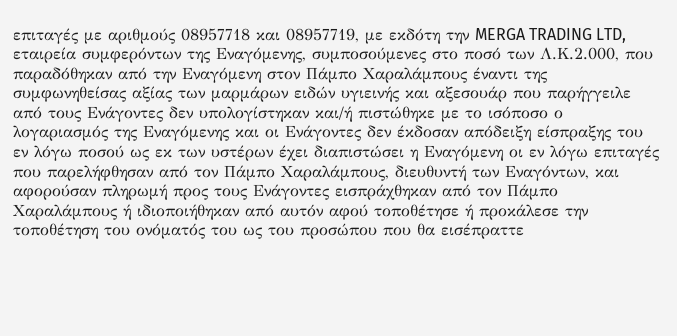επιταγές με αριθμούς 08957718 και 08957719, με εκδότη την MERGA TRADING LTD, εταιρεία συμφερόντων της Εναγόμενης, συμποσούμενες στο ποσό των Λ.Κ.2.000, που παραδόθηκαν από την Εναγόμενη στον Πάμπο Χαραλάμπους έναντι της συμφωνηθείσας αξίας των μαρμάρων ειδών υγιεινής και αξεσουάρ που παρήγγειλε από τους Ενάγοντες δεν υπολογίστηκαν και/ή πιστώθηκε με το ισόποσο ο λογαριασμός της Εναγόμενης και οι Ενάγοντες δεν έκδοσαν απόδειξη είσπραξης του εν λόγω ποσού ως εκ των υστέρων έχει διαπιστώσει η Εναγόμενη οι εν λόγω επιταγές που παρελήφθησαν από τον Πάμπο Χαραλάμπους, διευθυντή των Εναγόντων, και αφορούσαν πληρωμή προς τους Ενάγοντες εισπράχθηκαν από τον Πάμπο Χαραλάμπους ή ιδιοποιήθηκαν από αυτόν αφού τοποθέτησε ή προκάλεσε την τοποθέτηση του ονόματός του ως του προσώπου που θα εισέπραττε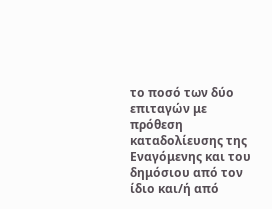το ποσό των δύο επιταγών με πρόθεση καταδολίευσης της Εναγόμενης και του δημόσιου από τον ίδιο και/ή από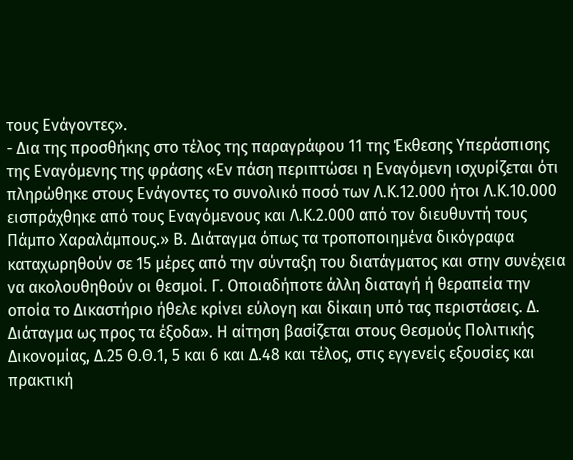τους Ενάγοντες».
- Δια της προσθήκης στο τέλος της παραγράφου 11 της Έκθεσης Υπεράσπισης της Εναγόμενης της φράσης «Εν πάση περιπτώσει η Εναγόμενη ισχυρίζεται ότι πληρώθηκε στους Ενάγοντες το συνολικό ποσό των Λ.Κ.12.000 ήτοι Λ.Κ.10.000 εισπράχθηκε από τους Εναγόμενους και Λ.Κ.2.000 από τον διευθυντή τους Πάμπο Χαραλάμπους.» Β. Διάταγμα όπως τα τροποποιημένα δικόγραφα καταχωρηθούν σε 15 μέρες από την σύνταξη του διατάγματος και στην συνέχεια να ακολουθηθούν οι θεσμοί. Γ. Οποιαδήποτε άλλη διαταγή ή θεραπεία την οποία το Δικαστήριο ήθελε κρίνει εύλογη και δίκαιη υπό τας περιστάσεις. Δ. Διάταγμα ως προς τα έξοδα». Η αίτηση βασίζεται στους Θεσμούς Πολιτικής Δικονομίας, Δ.25 Θ.Θ.1, 5 και 6 και Δ.48 και τέλος, στις εγγενείς εξουσίες και πρακτική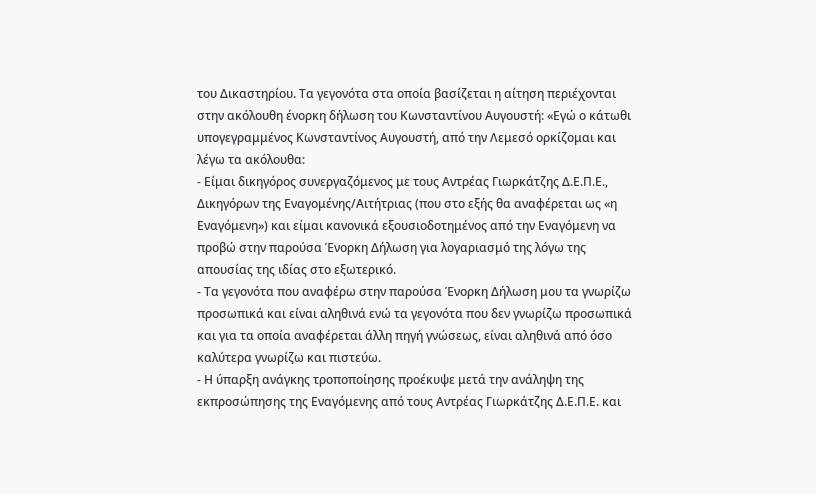του Δικαστηρίου. Τα γεγονότα στα οποία βασίζεται η αίτηση περιέχονται στην ακόλουθη ένορκη δήλωση του Κωνσταντίνου Αυγουστή: «Εγώ ο κάτωθι υπογεγραμμένος Κωνσταντίνος Αυγουστή, από την Λεμεσό ορκίζομαι και λέγω τα ακόλουθα:
- Είμαι δικηγόρος συνεργαζόμενος με τους Αντρέας Γιωρκάτζης Δ.Ε.Π.Ε., Δικηγόρων της Εναγομένης/Αιτήτριας (που στο εξής θα αναφέρεται ως «η Εναγόμενη») και είμαι κανονικά εξουσιοδοτημένος από την Εναγόμενη να προβώ στην παρούσα Ένορκη Δήλωση για λογαριασμό της λόγω της απουσίας της ιδίας στο εξωτερικό.
- Τα γεγονότα που αναφέρω στην παρούσα Ένορκη Δήλωση μου τα γνωρίζω προσωπικά και είναι αληθινά ενώ τα γεγονότα που δεν γνωρίζω προσωπικά και για τα οποία αναφέρεται άλλη πηγή γνώσεως, είναι αληθινά από όσο καλύτερα γνωρίζω και πιστεύω.
- Η ύπαρξη ανάγκης τροποποίησης προέκυψε μετά την ανάληψη της εκπροσώπησης της Εναγόμενης από τους Αντρέας Γιωρκάτζης Δ.Ε.Π.Ε. και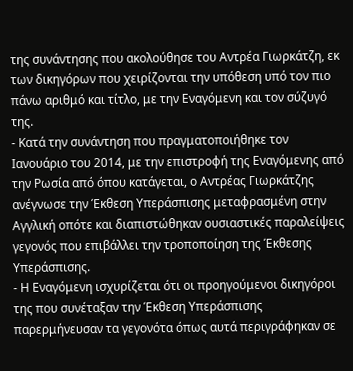της συνάντησης που ακολούθησε του Αντρέα Γιωρκάτζη, εκ των δικηγόρων που χειρίζονται την υπόθεση υπό τον πιο πάνω αριθμό και τίτλο, με την Εναγόμενη και τον σύζυγό της.
- Κατά την συνάντηση που πραγματοποιήθηκε τον Ιανουάριο του 2014, με την επιστροφή της Εναγόμενης από την Ρωσία από όπου κατάγεται, ο Αντρέας Γιωρκάτζης ανέγνωσε την Έκθεση Υπεράσπισης μεταφρασμένη στην Αγγλική οπότε και διαπιστώθηκαν ουσιαστικές παραλείψεις γεγονός που επιβάλλει την τροποποίηση της Έκθεσης Υπεράσπισης.
- Η Εναγόμενη ισχυρίζεται ότι οι προηγούμενοι δικηγόροι της που συνέταξαν την Έκθεση Υπεράσπισης παρερμήνευσαν τα γεγονότα όπως αυτά περιγράφηκαν σε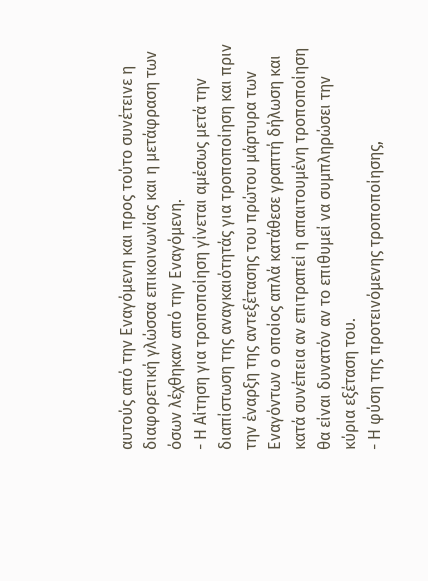αυτούς από την Εναγόμενη και προς τούτο συνέτεινε η διαφορετική γλώσσα επικοινωνίας και η μετάφραση των όσων λέχθηκαν από την Εναγόμενη.
- Η Αίτηση για τροποποίηση γίνεται αμέσως μετά την διαπίστωση της αναγκαιότητάς για τροποποίηση και πριν την έναρξη της αντεξέτασης του πρώτου μάρτυρα των Εναγόντων ο οποίος απλά κατάθεσε γραπτή δήλωση και κατά συνέπεια αν επιτραπεί η απαιτουμένη τροποποίηση θα είναι δυνατόν αν το επιθυμεί να συμπληρώσει την κύρια εξέταση του.
- Η φύση της προτεινόμενης τροποποίησης,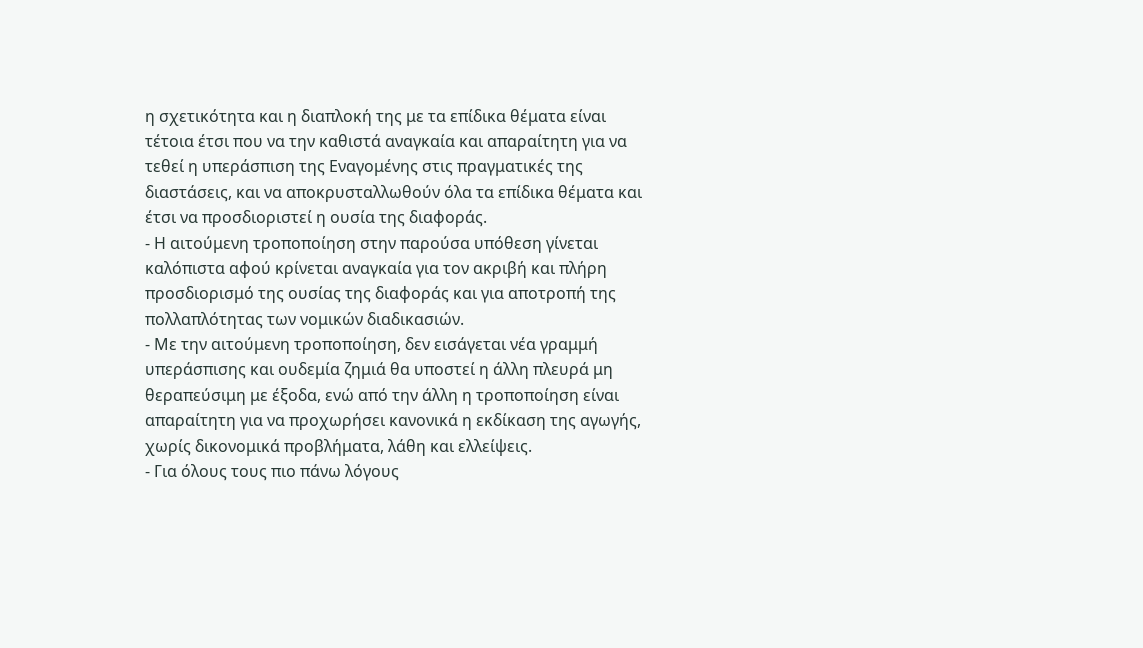η σχετικότητα και η διαπλοκή της με τα επίδικα θέματα είναι τέτοια έτσι που να την καθιστά αναγκαία και απαραίτητη για να τεθεί η υπεράσπιση της Εναγομένης στις πραγματικές της διαστάσεις, και να αποκρυσταλλωθούν όλα τα επίδικα θέματα και έτσι να προσδιοριστεί η ουσία της διαφοράς.
- Η αιτούμενη τροποποίηση στην παρούσα υπόθεση γίνεται καλόπιστα αφού κρίνεται αναγκαία για τον ακριβή και πλήρη προσδιορισμό της ουσίας της διαφοράς και για αποτροπή της πολλαπλότητας των νομικών διαδικασιών.
- Με την αιτούμενη τροποποίηση, δεν εισάγεται νέα γραμμή υπεράσπισης και ουδεμία ζημιά θα υποστεί η άλλη πλευρά μη θεραπεύσιμη με έξοδα, ενώ από την άλλη η τροποποίηση είναι απαραίτητη για να προχωρήσει κανονικά η εκδίκαση της αγωγής, χωρίς δικονομικά προβλήματα, λάθη και ελλείψεις.
- Για όλους τους πιο πάνω λόγους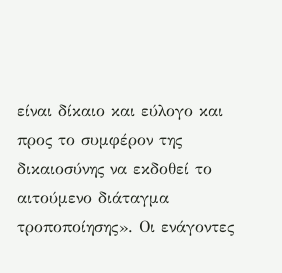είναι δίκαιο και εύλογο και προς το συμφέρον της δικαιοσύνης να εκδοθεί το αιτούμενο διάταγμα τροποποίησης». Οι ενάγοντες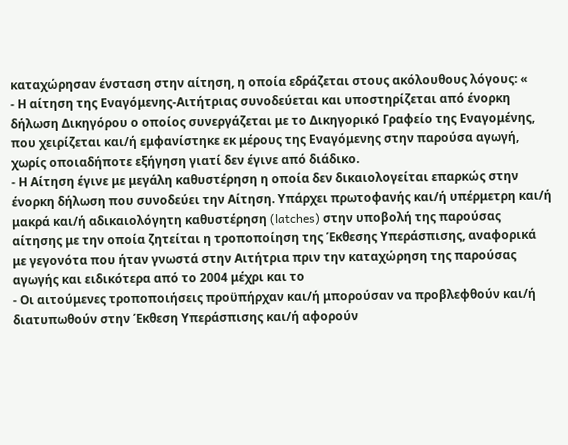καταχώρησαν ένσταση στην αίτηση, η οποία εδράζεται στους ακόλουθους λόγους: «
- Η αίτηση της Εναγόμενης-Αιτήτριας συνοδεύεται και υποστηρίζεται από ένορκη δήλωση Δικηγόρου ο οποίος συνεργάζεται με το Δικηγορικό Γραφείο της Εναγομένης, που χειρίζεται και/ή εμφανίστηκε εκ μέρους της Εναγόμενης στην παρούσα αγωγή, χωρίς οποιαδήποτε εξήγηση γιατί δεν έγινε από διάδικο.
- Η Αίτηση έγινε με μεγάλη καθυστέρηση η οποία δεν δικαιολογείται επαρκώς στην ένορκη δήλωση που συνοδεύει την Αίτηση. Υπάρχει πρωτοφανής και/ή υπέρμετρη και/ή μακρά και/ή αδικαιολόγητη καθυστέρηση (latches) στην υποβολή της παρούσας αίτησης με την οποία ζητείται η τροποποίηση της Έκθεσης Υπεράσπισης, αναφορικά με γεγονότα που ήταν γνωστά στην Αιτήτρια πριν την καταχώρηση της παρούσας αγωγής και ειδικότερα από το 2004 μέχρι και το
- Οι αιτούμενες τροποποιήσεις προϋπήρχαν και/ή μπορούσαν να προβλεφθούν και/ή διατυπωθούν στην Έκθεση Υπεράσπισης και/ή αφορούν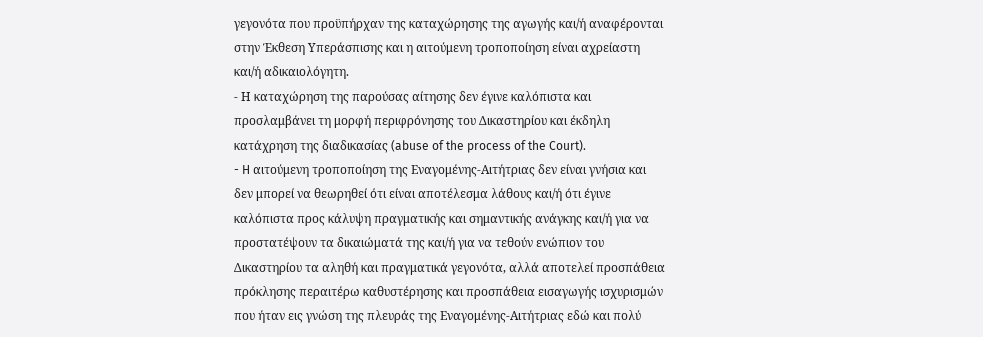γεγονότα που προϋπήρχαν της καταχώρησης της αγωγής και/ή αναφέρονται στην Έκθεση Υπεράσπισης και η αιτούμενη τροποποίηση είναι αχρείαστη και/ή αδικαιολόγητη.
- Η καταχώρηση της παρούσας αίτησης δεν έγινε καλόπιστα και προσλαμβάνει τη μορφή περιφρόνησης του Δικαστηρίου και έκδηλη κατάχρηση της διαδικασίας (abuse of the process of the Court).
- H αιτούμενη τροποποίηση της Εναγομένης-Αιτήτριας δεν είναι γνήσια και δεν μπορεί να θεωρηθεί ότι είναι αποτέλεσμα λάθους και/ή ότι έγινε καλόπιστα προς κάλυψη πραγματικής και σημαντικής ανάγκης και/ή για να προστατέψουν τα δικαιώματά της και/ή για να τεθούν ενώπιον του Δικαστηρίου τα αληθή και πραγματικά γεγονότα, αλλά αποτελεί προσπάθεια πρόκλησης περαιτέρω καθυστέρησης και προσπάθεια εισαγωγής ισχυρισμών που ήταν εις γνώση της πλευράς της Εναγομένης-Αιτήτριας εδώ και πολύ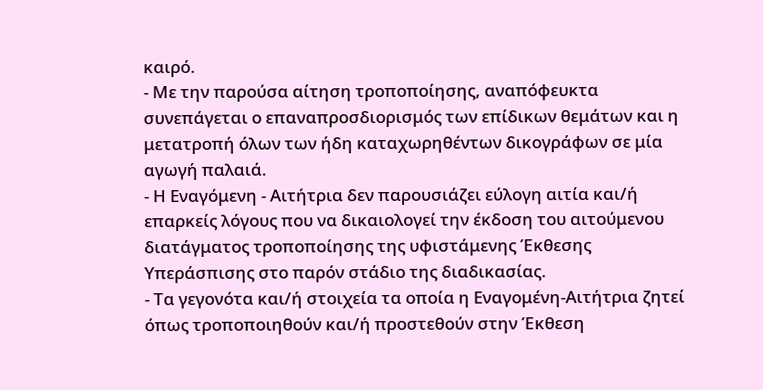καιρό.
- Με την παρούσα αίτηση τροποποίησης, αναπόφευκτα συνεπάγεται ο επαναπροσδιορισμός των επίδικων θεμάτων και η μετατροπή όλων των ήδη καταχωρηθέντων δικογράφων σε μία αγωγή παλαιά.
- Η Εναγόμενη - Αιτήτρια δεν παρουσιάζει εύλογη αιτία και/ή επαρκείς λόγους που να δικαιολογεί την έκδοση του αιτούμενου διατάγματος τροποποίησης της υφιστάμενης Έκθεσης Υπεράσπισης στο παρόν στάδιο της διαδικασίας.
- Τα γεγονότα και/ή στοιχεία τα οποία η Εναγομένη-Αιτήτρια ζητεί όπως τροποποιηθούν και/ή προστεθούν στην Έκθεση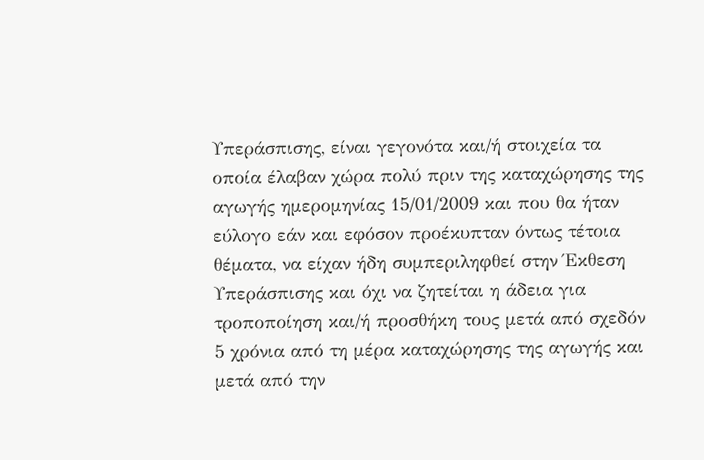Υπεράσπισης, είναι γεγονότα και/ή στοιχεία τα οποία έλαβαν χώρα πολύ πριν της καταχώρησης της αγωγής ημερομηνίας 15/01/2009 και που θα ήταν εύλογο εάν και εφόσον προέκυπταν όντως τέτοια θέματα, να είχαν ήδη συμπεριληφθεί στην Έκθεση Υπεράσπισης και όχι να ζητείται η άδεια για τροποποίηση και/ή προσθήκη τους μετά από σχεδόν 5 χρόνια από τη μέρα καταχώρησης της αγωγής και μετά από την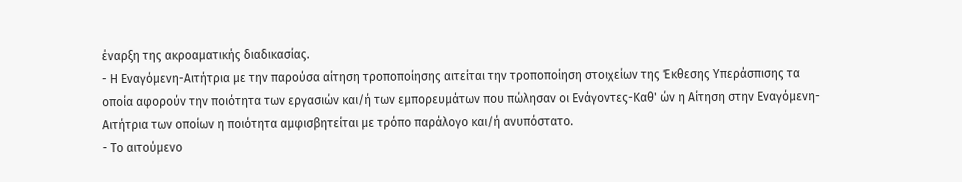έναρξη της ακροαματικής διαδικασίας.
- Η Εναγόμενη-Αιτήτρια με την παρούσα αίτηση τροποποίησης αιτείται την τροποποίηση στοιχείων της Έκθεσης Υπεράσπισης τα οποία αφορούν την ποιότητα των εργασιών και/ή των εμπορευμάτων που πώλησαν οι Ενάγοντες-Καθ' ών η Αίτηση στην Εναγόμενη-Αιτήτρια των οποίων η ποιότητα αμφισβητείται με τρόπο παράλογο και/ή ανυπόστατο.
- Το αιτούμενο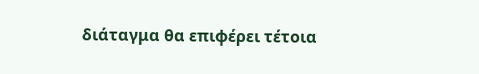διάταγμα θα επιφέρει τέτοια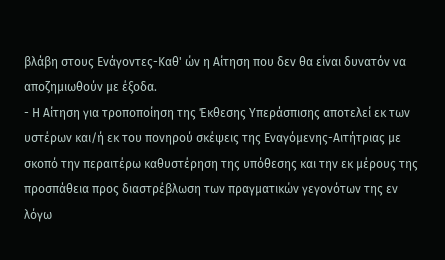βλάβη στους Ενάγοντες-Καθ' ών η Αίτηση που δεν θα είναι δυνατόν να αποζημιωθούν με έξοδα.
- Η Αίτηση για τροποποίηση της Έκθεσης Υπεράσπισης αποτελεί εκ των υστέρων και/ή εκ του πονηρού σκέψεις της Εναγόμενης-Αιτήτριας με σκοπό την περαιτέρω καθυστέρηση της υπόθεσης και την εκ μέρους της προσπάθεια προς διαστρέβλωση των πραγματικών γεγονότων της εν λόγω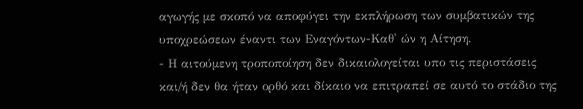αγωγής με σκοπό να αποφύγει την εκπλήρωση των συμβατικών της υποχρεώσεων έναντι των Εναγόντων-Καθ' ών η Αίτηση.
- Η αιτούμενη τροποποίηση δεν δικαιολογείται υπο τις περιστάσεις και/ή δεν θα ήταν ορθό και δίκαιο να επιτραπεί σε αυτό το στάδιο της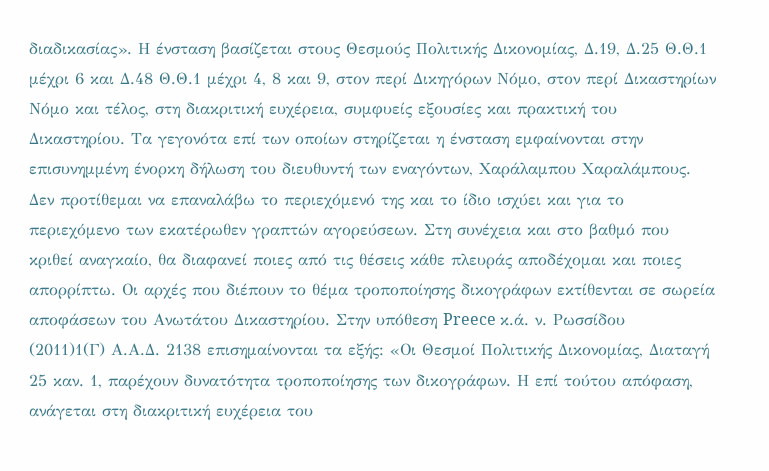διαδικασίας». Η ένσταση βασίζεται στους Θεσμούς Πολιτικής Δικονομίας, Δ.19, Δ.25 Θ.Θ.1 μέχρι 6 και Δ.48 Θ.Θ.1 μέχρι 4, 8 και 9, στον περί Δικηγόρων Νόμο, στον περί Δικαστηρίων Νόμο και τέλος, στη διακριτική ευχέρεια, συμφυείς εξουσίες και πρακτική του Δικαστηρίου. Τα γεγονότα επί των οποίων στηρίζεται η ένσταση εμφαίνονται στην επισυνημμένη ένορκη δήλωση του διευθυντή των εναγόντων, Χαράλαμπου Χαραλάμπους. Δεν προτίθεμαι να επαναλάβω το περιεχόμενό της και το ίδιο ισχύει και για το περιεχόμενο των εκατέρωθεν γραπτών αγορεύσεων. Στη συνέχεια και στο βαθμό που κριθεί αναγκαίο, θα διαφανεί ποιες από τις θέσεις κάθε πλευράς αποδέχομαι και ποιες απορρίπτω. Οι αρχές που διέπουν το θέμα τροποποίησης δικογράφων εκτίθενται σε σωρεία αποφάσεων του Ανωτάτου Δικαστηρίου. Στην υπόθεση Preece κ.ά. ν. Ρωσσίδου
(2011)1(Γ) Α.Α.Δ. 2138 επισημαίνονται τα εξής: «Οι Θεσμοί Πολιτικής Δικονομίας, Διαταγή 25 καν. 1, παρέχουν δυνατότητα τροποποίησης των δικογράφων. Η επί τούτου απόφαση, ανάγεται στη διακριτική ευχέρεια του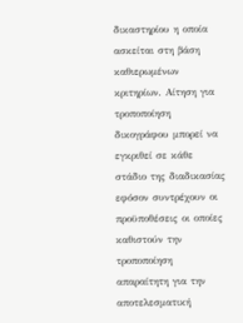δικαστηρίου η οποία ασκείται στη βάση καθιερωμένων κριτηρίων. Αίτηση για τροποποίηση δικογράφου μπορεί να εγκριθεί σε κάθε στάδιο της διαδικασίας εφόσον συντρέχουν οι προϋποθέσεις οι οποίες καθιστούν την τροποποίηση απαραίτητη για την αποτελεσματική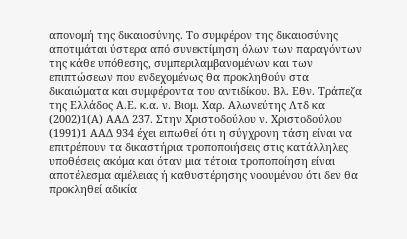απονομή της δικαιοσύνης. Το συμφέρον της δικαιοσύνης αποτιμάται ύστερα από συνεκτίμηση όλων των παραγόντων της κάθε υπόθεσης, συμπεριλαμβανομένων και των επιπτώσεων που ενδεχομένως θα προκληθούν στα δικαιώματα και συμφέροντα του αντιδίκου. Βλ. Εθν. Τράπεζα της Ελλάδος Α.Ε. κ.α. ν. Βιομ. Χαρ. Αλωνεύτης Λτδ κα
(2002)1(Α) ΑΑΔ 237. Στην Χριστοδούλου ν. Χριστοδούλου
(1991)1 ΑΑΔ 934 έχει ειπωθεί ότι η σύγχρονη τάση είναι να επιτρέπουν τα δικαστήρια τροποποιήσεις στις κατάλληλες υποθέσεις ακόμα και όταν μια τέτοια τροποποίηση είναι αποτέλεσμα αμέλειας ή καθυστέρησης νοουμένου ότι δεν θα προκληθεί αδικία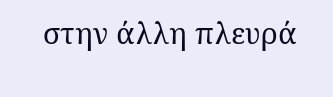στην άλλη πλευρά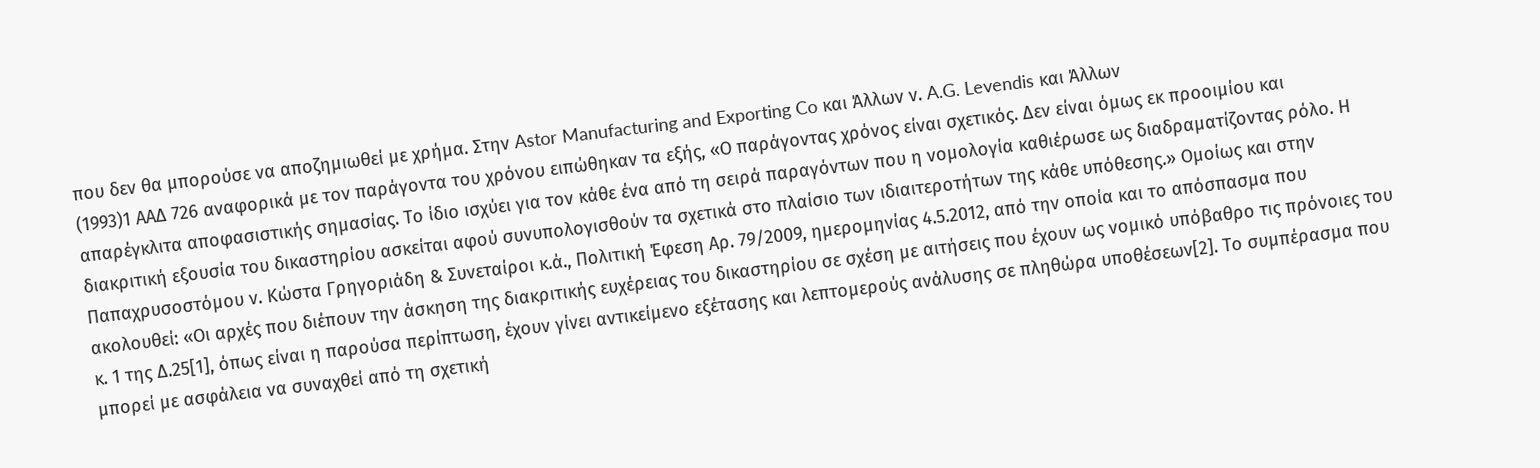που δεν θα μπορούσε να αποζημιωθεί με χρήμα. Στην Astor Manufacturing and Exporting Co και Άλλων ν. A.G. Levendis και Άλλων
(1993)1 ΑΑΔ 726 αναφορικά με τον παράγοντα του χρόνου ειπώθηκαν τα εξής, «Ο παράγοντας χρόνος είναι σχετικός. Δεν είναι όμως εκ προοιμίου και απαρέγκλιτα αποφασιστικής σημασίας. Το ίδιο ισχύει για τον κάθε ένα από τη σειρά παραγόντων που η νομολογία καθιέρωσε ως διαδραματίζοντας ρόλο. Η διακριτική εξουσία του δικαστηρίου ασκείται αφού συνυπολογισθούν τα σχετικά στο πλαίσιο των ιδιαιτεροτήτων της κάθε υπόθεσης.» Ομοίως και στην Παπαχρυσοστόμου ν. Κώστα Γρηγοριάδη & Συνεταίροι κ.ά., Πολιτική Έφεση Αρ. 79/2009, ημερομηνίας 4.5.2012, από την οποία και το απόσπασμα που ακολουθεί: «Οι αρχές που διέπουν την άσκηση της διακριτικής ευχέρειας του δικαστηρίου σε σχέση με αιτήσεις που έχουν ως νομικό υπόβαθρο τις πρόνοιες του κ. 1 της Δ.25[1], όπως είναι η παρούσα περίπτωση, έχουν γίνει αντικείμενο εξέτασης και λεπτομερούς ανάλυσης σε πληθώρα υποθέσεων[2]. Το συμπέρασμα που μπορεί με ασφάλεια να συναχθεί από τη σχετική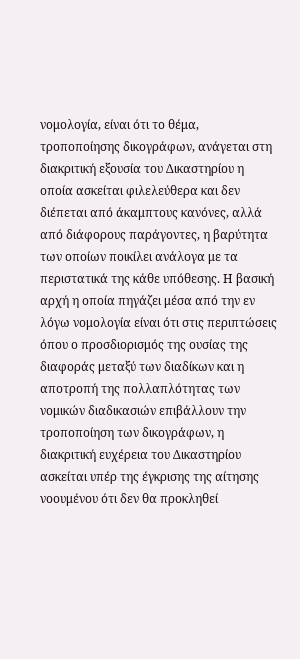νομολογία, είναι ότι το θέμα, τροποποίησης δικογράφων, ανάγεται στη διακριτική εξουσία του Δικαστηρίου η οποία ασκείται φιλελεύθερα και δεν διέπεται από άκαμπτους κανόνες, αλλά από διάφορους παράγοντες, η βαρύτητα των οποίων ποικίλει ανάλογα με τα περιστατικά της κάθε υπόθεσης. Η βασική αρχή η οποία πηγάζει μέσα από την εν λόγω νομολογία είναι ότι στις περιπτώσεις όπου ο προσδιορισμός της ουσίας της διαφοράς μεταξύ των διαδίκων και η αποτροπή της πολλαπλότητας των νομικών διαδικασιών επιβάλλουν την τροποποίηση των δικογράφων, η διακριτική ευχέρεια του Δικαστηρίου ασκείται υπέρ της έγκρισης της αίτησης νοουμένου ότι δεν θα προκληθεί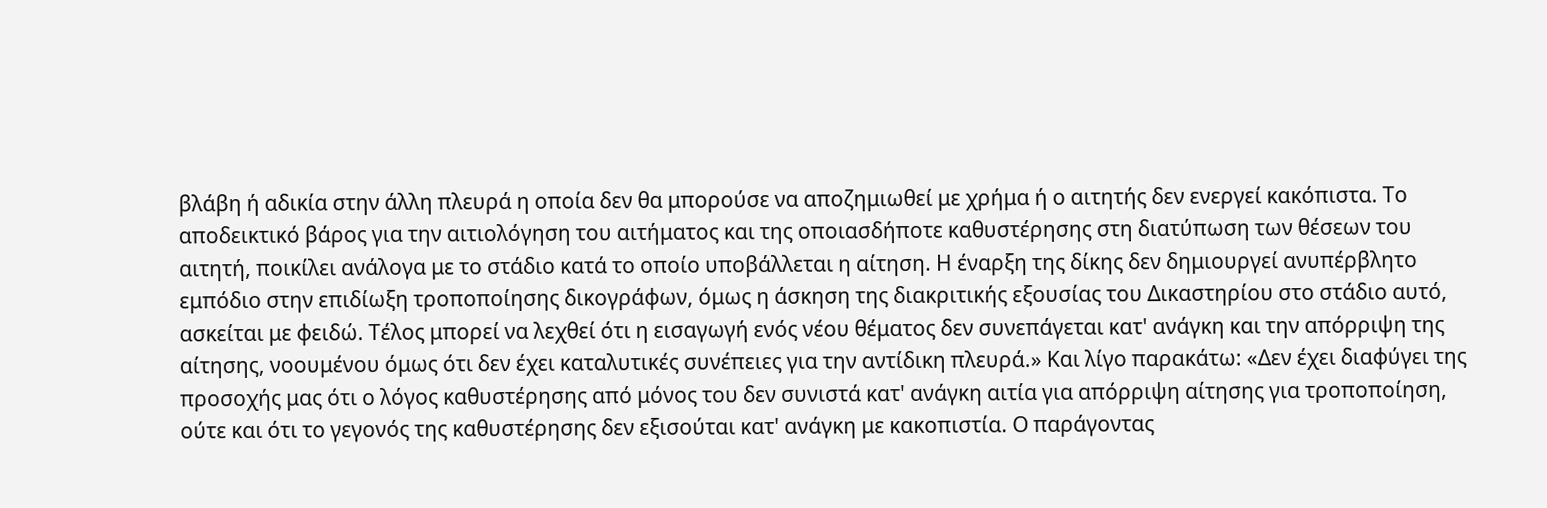βλάβη ή αδικία στην άλλη πλευρά η οποία δεν θα μπορούσε να αποζημιωθεί με χρήμα ή ο αιτητής δεν ενεργεί κακόπιστα. Το αποδεικτικό βάρος για την αιτιολόγηση του αιτήματος και της οποιασδήποτε καθυστέρησης στη διατύπωση των θέσεων του αιτητή, ποικίλει ανάλογα με το στάδιο κατά το οποίο υποβάλλεται η αίτηση. Η έναρξη της δίκης δεν δημιουργεί ανυπέρβλητο εμπόδιο στην επιδίωξη τροποποίησης δικογράφων, όμως η άσκηση της διακριτικής εξουσίας του Δικαστηρίου στο στάδιο αυτό, ασκείται με φειδώ. Τέλος μπορεί να λεχθεί ότι η εισαγωγή ενός νέου θέματος δεν συνεπάγεται κατ' ανάγκη και την απόρριψη της αίτησης, νοουμένου όμως ότι δεν έχει καταλυτικές συνέπειες για την αντίδικη πλευρά.» Και λίγο παρακάτω: «Δεν έχει διαφύγει της προσοχής μας ότι ο λόγος καθυστέρησης από μόνος του δεν συνιστά κατ' ανάγκη αιτία για απόρριψη αίτησης για τροποποίηση, ούτε και ότι το γεγονός της καθυστέρησης δεν εξισούται κατ' ανάγκη με κακοπιστία. Ο παράγοντας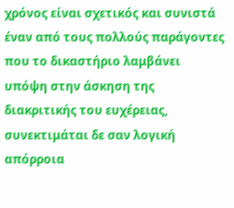χρόνος είναι σχετικός και συνιστά έναν από τους πολλούς παράγοντες που το δικαστήριο λαμβάνει υπόψη στην άσκηση της διακριτικής του ευχέρειας, συνεκτιμάται δε σαν λογική απόρροια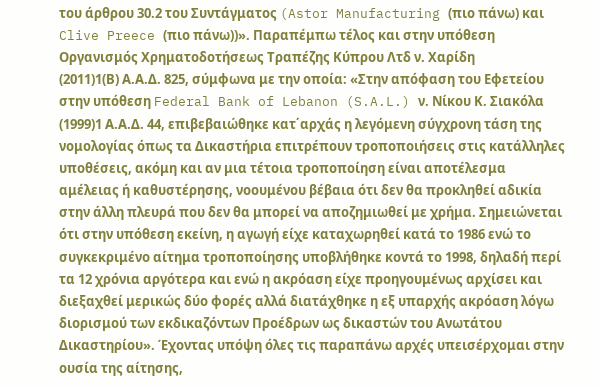του άρθρου 30.2 του Συντάγματος (Astor Manufacturing (πιο πάνω) και Clive Preece (πιο πάνω))». Παραπέμπω τέλος και στην υπόθεση Οργανισμός Χρηματοδοτήσεως Τραπέζης Κύπρου Λτδ ν. Χαρίδη
(2011)1(Β) Α.Α.Δ. 825, σύμφωνα με την οποία: «Στην απόφαση του Εφετείου στην υπόθεση Federal Bank of Lebanon (S.A.L.) ν. Νίκου Κ. Σιακόλα
(1999)1 Α.Α.Δ. 44, επιβεβαιώθηκε κατ΄αρχάς η λεγόμενη σύγχρονη τάση της νομολογίας όπως τα Δικαστήρια επιτρέπουν τροποποιήσεις στις κατάλληλες υποθέσεις, ακόμη και αν μια τέτοια τροποποίηση είναι αποτέλεσμα αμέλειας ή καθυστέρησης, νοουμένου βέβαια ότι δεν θα προκληθεί αδικία στην άλλη πλευρά που δεν θα μπορεί να αποζημιωθεί με χρήμα. Σημειώνεται ότι στην υπόθεση εκείνη, η αγωγή είχε καταχωρηθεί κατά το 1986 ενώ το συγκεκριμένο αίτημα τροποποίησης υποβλήθηκε κοντά το 1998, δηλαδή περί τα 12 χρόνια αργότερα και ενώ η ακρόαση είχε προηγουμένως αρχίσει και διεξαχθεί μερικώς δύο φορές αλλά διατάχθηκε η εξ υπαρχής ακρόαση λόγω διορισμού των εκδικαζόντων Προέδρων ως δικαστών του Ανωτάτου Δικαστηρίου». Έχοντας υπόψη όλες τις παραπάνω αρχές υπεισέρχομαι στην ουσία της αίτησης,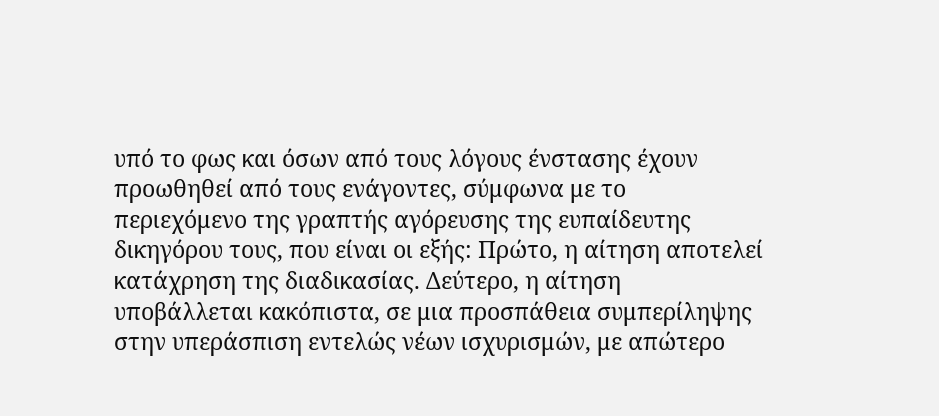υπό το φως και όσων από τους λόγους ένστασης έχουν προωθηθεί από τους ενάγοντες, σύμφωνα με το περιεχόμενο της γραπτής αγόρευσης της ευπαίδευτης δικηγόρου τους, που είναι οι εξής: Πρώτο, η αίτηση αποτελεί κατάχρηση της διαδικασίας. Δεύτερο, η αίτηση υποβάλλεται κακόπιστα, σε μια προσπάθεια συμπερίληψης στην υπεράσπιση εντελώς νέων ισχυρισμών, με απώτερο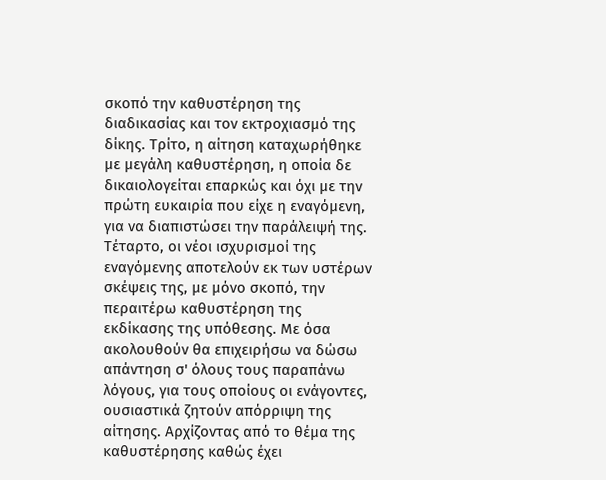σκοπό την καθυστέρηση της διαδικασίας και τον εκτροχιασμό της δίκης. Τρίτο, η αίτηση καταχωρήθηκε με μεγάλη καθυστέρηση, η οποία δε δικαιολογείται επαρκώς και όχι με την πρώτη ευκαιρία που είχε η εναγόμενη, για να διαπιστώσει την παράλειψή της. Τέταρτο, οι νέοι ισχυρισμοί της εναγόμενης αποτελούν εκ των υστέρων σκέψεις της, με μόνο σκοπό, την περαιτέρω καθυστέρηση της εκδίκασης της υπόθεσης. Με όσα ακολουθούν θα επιχειρήσω να δώσω απάντηση σ' όλους τους παραπάνω λόγους, για τους οποίους οι ενάγοντες, ουσιαστικά ζητούν απόρριψη της αίτησης. Αρχίζοντας από το θέμα της καθυστέρησης καθώς έχει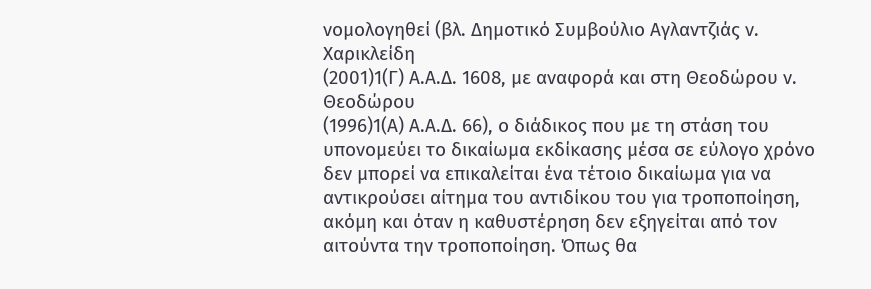νομολογηθεί (βλ. Δημοτικό Συμβούλιο Αγλαντζιάς ν. Χαρικλείδη
(2001)1(Γ) Α.Α.Δ. 1608, με αναφορά και στη Θεοδώρου ν. Θεοδώρου
(1996)1(Α) Α.Α.Δ. 66), ο διάδικος που με τη στάση του υπονομεύει το δικαίωμα εκδίκασης μέσα σε εύλογο χρόνο δεν μπορεί να επικαλείται ένα τέτοιο δικαίωμα για να αντικρούσει αίτημα του αντιδίκου του για τροποποίηση, ακόμη και όταν η καθυστέρηση δεν εξηγείται από τον αιτούντα την τροποποίηση. Όπως θα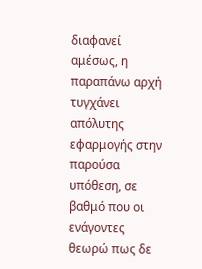διαφανεί αμέσως, η παραπάνω αρχή τυγχάνει απόλυτης εφαρμογής στην παρούσα υπόθεση, σε βαθμό που οι ενάγοντες θεωρώ πως δε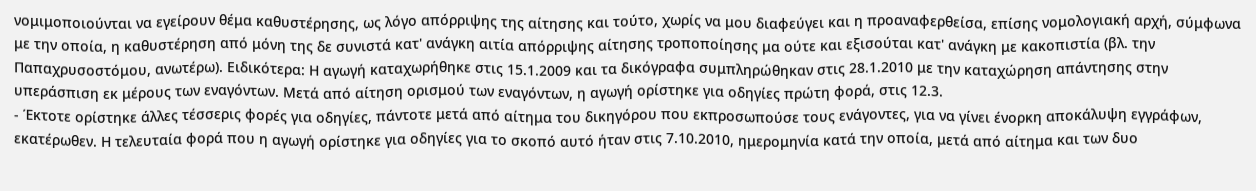νομιμοποιούνται να εγείρουν θέμα καθυστέρησης, ως λόγο απόρριψης της αίτησης και τούτο, χωρίς να μου διαφεύγει και η προαναφερθείσα, επίσης νομολογιακή αρχή, σύμφωνα με την οποία, η καθυστέρηση από μόνη της δε συνιστά κατ' ανάγκη αιτία απόρριψης αίτησης τροποποίησης μα ούτε και εξισούται κατ' ανάγκη με κακοπιστία (βλ. την Παπαχρυσοστόμου, ανωτέρω). Ειδικότερα: Η αγωγή καταχωρήθηκε στις 15.1.2009 και τα δικόγραφα συμπληρώθηκαν στις 28.1.2010 με την καταχώρηση απάντησης στην υπεράσπιση εκ μέρους των εναγόντων. Μετά από αίτηση ορισμού των εναγόντων, η αγωγή ορίστηκε για οδηγίες πρώτη φορά, στις 12.3.
- Έκτοτε ορίστηκε άλλες τέσσερις φορές για οδηγίες, πάντοτε μετά από αίτημα του δικηγόρου που εκπροσωπούσε τους ενάγοντες, για να γίνει ένορκη αποκάλυψη εγγράφων, εκατέρωθεν. Η τελευταία φορά που η αγωγή ορίστηκε για οδηγίες για το σκοπό αυτό ήταν στις 7.10.2010, ημερομηνία κατά την οποία, μετά από αίτημα και των δυο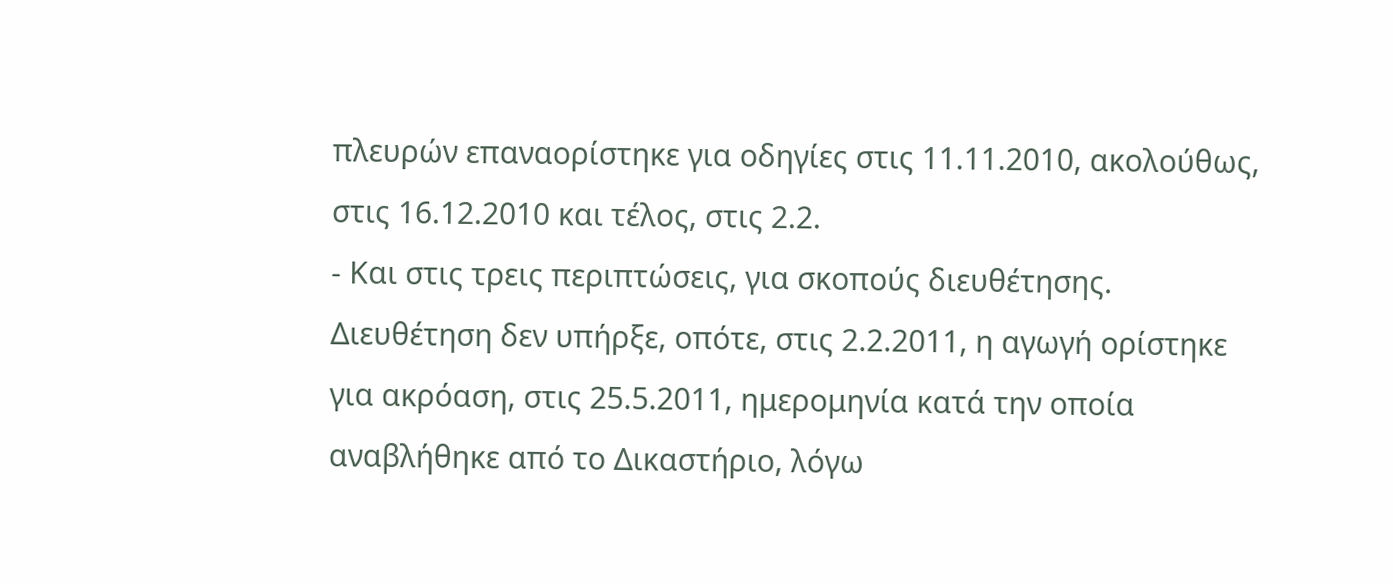πλευρών επαναορίστηκε για οδηγίες στις 11.11.2010, ακολούθως, στις 16.12.2010 και τέλος, στις 2.2.
- Και στις τρεις περιπτώσεις, για σκοπούς διευθέτησης. Διευθέτηση δεν υπήρξε, οπότε, στις 2.2.2011, η αγωγή ορίστηκε για ακρόαση, στις 25.5.2011, ημερομηνία κατά την οποία αναβλήθηκε από το Δικαστήριο, λόγω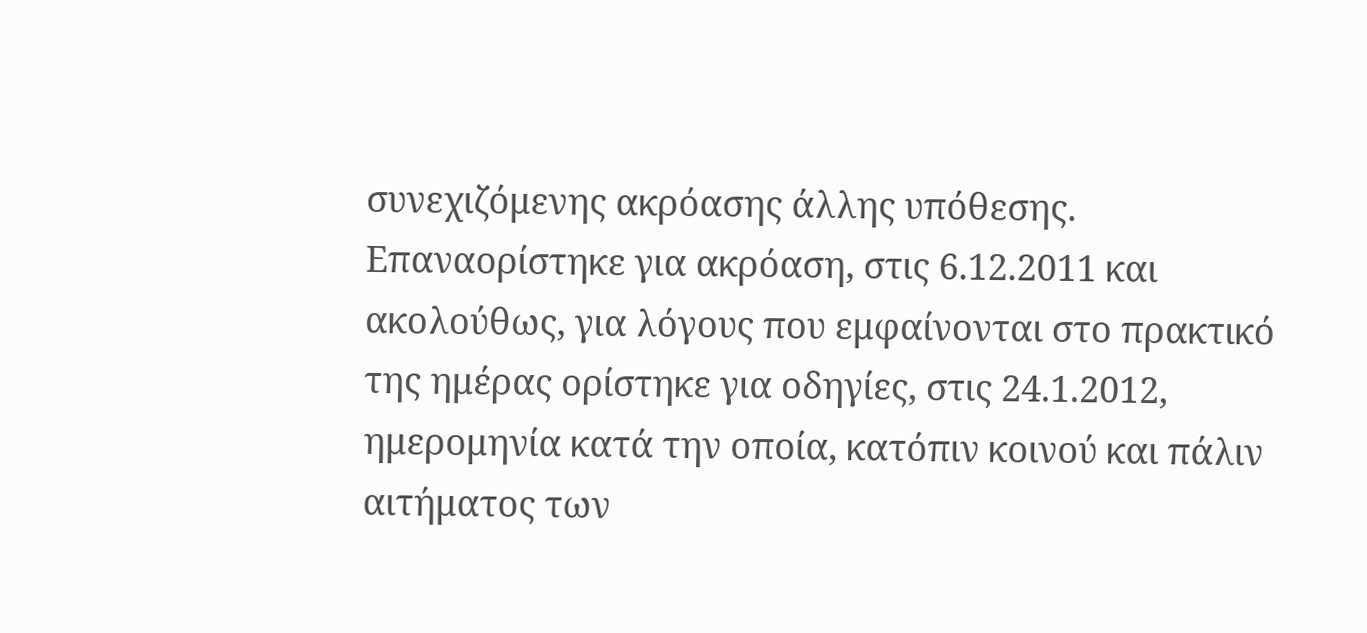συνεχιζόμενης ακρόασης άλλης υπόθεσης. Επαναορίστηκε για ακρόαση, στις 6.12.2011 και ακολούθως, για λόγους που εμφαίνονται στο πρακτικό της ημέρας ορίστηκε για οδηγίες, στις 24.1.2012, ημερομηνία κατά την οποία, κατόπιν κοινού και πάλιν αιτήματος των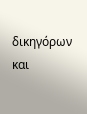δικηγόρων και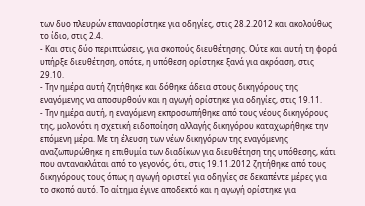των δυο πλευρών επαναορίστηκε για οδηγίες, στις 28.2.2012 και ακολούθως το ίδιο, στις 2.4.
- Και στις δύο περιπτώσεις, για σκοπούς διευθέτησης. Ούτε και αυτή τη φορά υπήρξε διευθέτηση, οπότε, η υπόθεση ορίστηκε ξανά για ακρόαση, στις 29.10.
- Την ημέρα αυτή ζητήθηκε και δόθηκε άδεια στους δικηγόρους της εναγόμενης να αποσυρθούν και η αγωγή ορίστηκε για οδηγίες, στις 19.11.
- Την ημέρα αυτή, η εναγόμενη εκπροσωπήθηκε από τους νέους δικηγόρους της, μολονότι η σχετική ειδοποίηση αλλαγής δικηγόρου καταχωρήθηκε την επόμενη μέρα. Με τη έλευση των νέων δικηγόρων της εναγόμενης αναζωπυρώθηκε η επιθυμία των διαδίκων για διευθέτηση της υπόθεσης, κάτι που αντανακλάται από το γεγονός, ότι, στις 19.11.2012 ζητήθηκε από τους δικηγόρους τους όπως η αγωγή οριστεί για οδηγίες σε δεκαπέντε μέρες για το σκοπό αυτό. Το αίτημα έγινε αποδεκτό και η αγωγή ορίστηκε για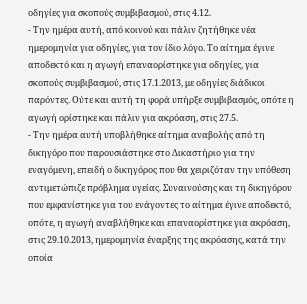οδηγίες για σκοπούς συμβιβασμού, στις 4.12.
- Την ημέρα αυτή, από κοινού και πάλιν ζητήθηκε νέα ημερομηνία για οδηγίες, για τον ίδιο λόγο. Το αίτημα έγινε αποδεκτό και η αγωγή επαναορίστηκε για οδηγίες, για σκοπούς συμβιβασμού, στις 17.1.2013, με οδηγίες διάδικοι παρόντες. Ούτε και αυτή τη φορά υπήρξε συμβιβασμός, οπότε η αγωγή ορίστηκε και πάλιν για ακρόαση, στις 27.5.
- Την ημέρα αυτή υποβλήθηκε αίτημα αναβολής από τη δικηγόρο που παρουσιάστηκε στο Δικαστήριο για την εναγόμενη, επειδή ο δικηγόρος που θα χειριζόταν την υπόθεση αντιμετώπιζε πρόβλημα υγείας. Συναινούσης και τη δικηγόρου που εμφανίστηκε για του ενάγοντες το αίτημα έγινε αποδεκτό, οπότε, η αγωγή αναβλήθηκε και επαναορίστηκε για ακρόαση, στις 29.10.2013, ημερομηνία έναρξης της ακρόασης, κατά την οποία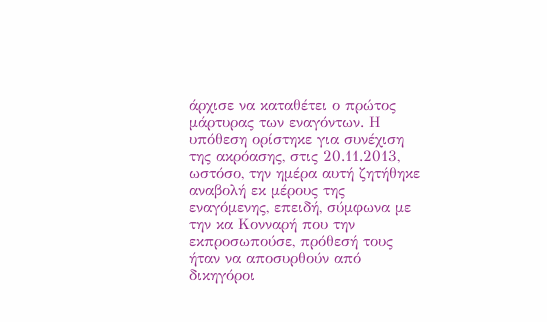άρχισε να καταθέτει ο πρώτος μάρτυρας των εναγόντων. Η υπόθεση ορίστηκε για συνέχιση της ακρόασης, στις 20.11.2013, ωστόσο, την ημέρα αυτή ζητήθηκε αναβολή εκ μέρους της εναγόμενης, επειδή, σύμφωνα με την κα Κονναρή που την εκπροσωπούσε, πρόθεσή τους ήταν να αποσυρθούν από δικηγόροι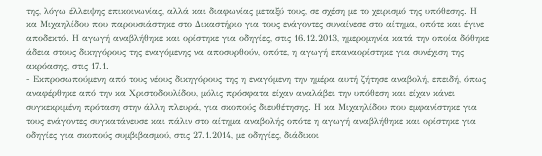της, λόγω έλλειψης επικοινωνίας, αλλά και διαφωνίας μεταξύ τους, σε σχέση με το χειρισμό της υπόθεσης. Η κα Μιχαηλίδου που παρουσιάστηκε στο Δικαστήριο για τους ενάγοντες συναίνεσε στο αίτημα, οπότε και έγινε αποδεκτό. Η αγωγή αναβλήθηκε και ορίστηκε για οδηγίες, στις 16.12.2013, ημερομηνία κατά την οποία δόθηκε άδεια στους δικηγόρους της εναγόμενης να αποσυρθούν, οπότε, η αγωγή επαναορίστηκε για συνέχιση της ακρόασης, στις 17.1.
- Εκπροσωπούμενη από τους νέους δικηγόρους της η εναγόμενη την ημέρα αυτή ζήτησε αναβολή, επειδή, όπως αναφέρθηκε από την κα Χριστοδουλίδου, μόλις πρόσφατα είχαν αναλάβει την υπόθεση και είχαν κάνει συγκεκριμένη πρόταση στην άλλη πλευρά, για σκοπούς διευθέτησης. Η κα Μιχαηλίδου που εμφανίστηκε για τους ενάγοντες συγκατάνευσε και πάλιν στο αίτημα αναβολής οπότε η αγωγή αναβλήθηκε και ορίστηκε για οδηγίες για σκοπούς συμβιβασμού, στις 27.1.2014, με οδηγίες, διάδικοι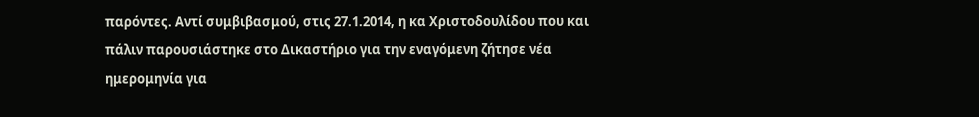παρόντες. Αντί συμβιβασμού, στις 27.1.2014, η κα Χριστοδουλίδου που και πάλιν παρουσιάστηκε στο Δικαστήριο για την εναγόμενη ζήτησε νέα ημερομηνία για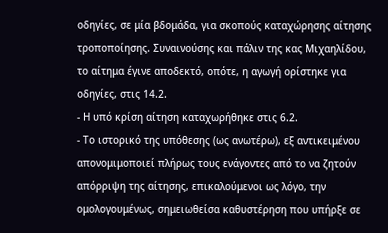οδηγίες, σε μία βδομάδα, για σκοπούς καταχώρησης αίτησης τροποποίησης. Συναινούσης και πάλιν της κας Μιχαηλίδου, το αίτημα έγινε αποδεκτό, οπότε, η αγωγή ορίστηκε για οδηγίες, στις 14.2.
- Η υπό κρίση αίτηση καταχωρήθηκε στις 6.2.
- Το ιστορικό της υπόθεσης (ως ανωτέρω), εξ αντικειμένου απονομιμοποιεί πλήρως τους ενάγοντες από το να ζητούν απόρριψη της αίτησης, επικαλούμενοι ως λόγο, την ομολογουμένως, σημειωθείσα καθυστέρηση που υπήρξε σε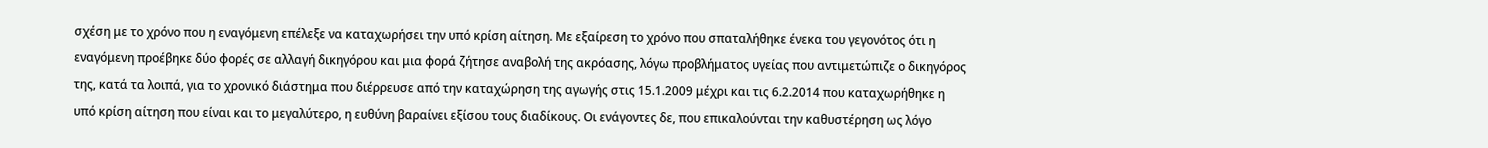σχέση με το χρόνο που η εναγόμενη επέλεξε να καταχωρήσει την υπό κρίση αίτηση. Με εξαίρεση το χρόνο που σπαταλήθηκε ένεκα του γεγονότος ότι η εναγόμενη προέβηκε δύο φορές σε αλλαγή δικηγόρου και μια φορά ζήτησε αναβολή της ακρόασης, λόγω προβλήματος υγείας που αντιμετώπιζε ο δικηγόρος της, κατά τα λοιπά, για το χρονικό διάστημα που διέρρευσε από την καταχώρηση της αγωγής στις 15.1.2009 μέχρι και τις 6.2.2014 που καταχωρήθηκε η υπό κρίση αίτηση που είναι και το μεγαλύτερο, η ευθύνη βαραίνει εξίσου τους διαδίκους. Οι ενάγοντες δε, που επικαλούνται την καθυστέρηση ως λόγο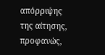απόρριψης της αίτησης, προφανώς,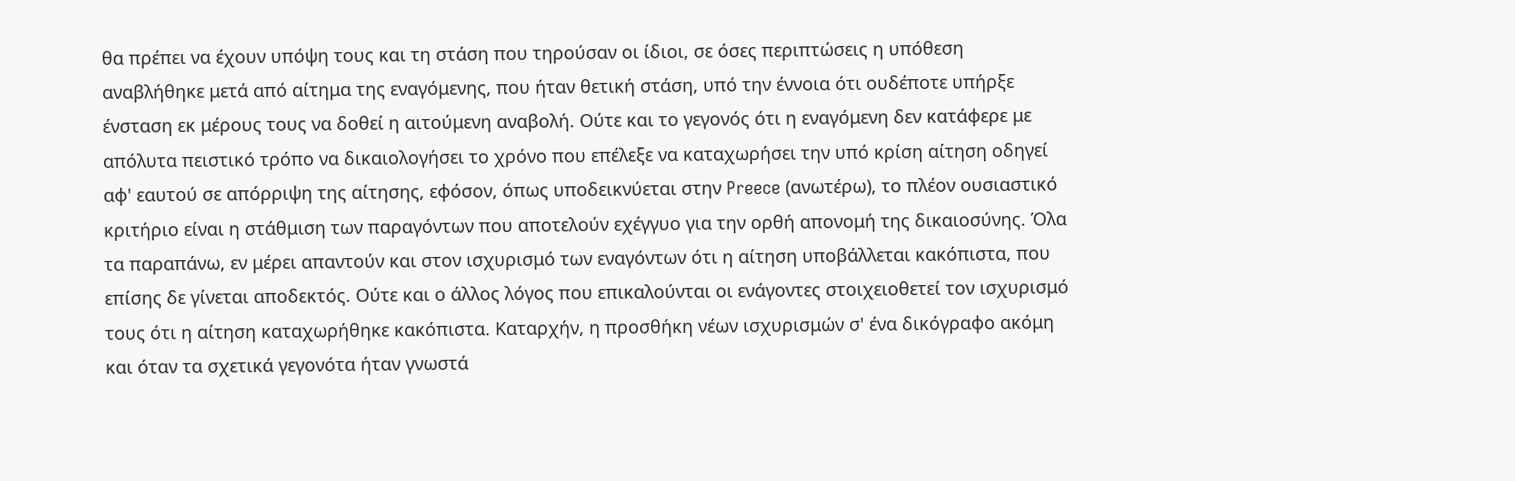θα πρέπει να έχουν υπόψη τους και τη στάση που τηρούσαν οι ίδιοι, σε όσες περιπτώσεις η υπόθεση αναβλήθηκε μετά από αίτημα της εναγόμενης, που ήταν θετική στάση, υπό την έννοια ότι ουδέποτε υπήρξε ένσταση εκ μέρους τους να δοθεί η αιτούμενη αναβολή. Ούτε και το γεγονός ότι η εναγόμενη δεν κατάφερε με απόλυτα πειστικό τρόπο να δικαιολογήσει το χρόνο που επέλεξε να καταχωρήσει την υπό κρίση αίτηση οδηγεί αφ' εαυτού σε απόρριψη της αίτησης, εφόσον, όπως υποδεικνύεται στην Preece (ανωτέρω), το πλέον ουσιαστικό κριτήριο είναι η στάθμιση των παραγόντων που αποτελούν εχέγγυο για την ορθή απονομή της δικαιοσύνης. Όλα τα παραπάνω, εν μέρει απαντούν και στον ισχυρισμό των εναγόντων ότι η αίτηση υποβάλλεται κακόπιστα, που επίσης δε γίνεται αποδεκτός. Ούτε και ο άλλος λόγος που επικαλούνται οι ενάγοντες στοιχειοθετεί τον ισχυρισμό τους ότι η αίτηση καταχωρήθηκε κακόπιστα. Καταρχήν, η προσθήκη νέων ισχυρισμών σ' ένα δικόγραφο ακόμη και όταν τα σχετικά γεγονότα ήταν γνωστά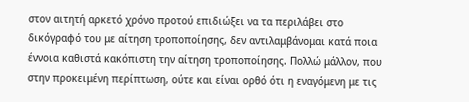στον αιτητή αρκετό χρόνο προτού επιδιώξει να τα περιλάβει στο δικόγραφό του με αίτηση τροποποίησης, δεν αντιλαμβάνομαι κατά ποια έννοια καθιστά κακόπιστη την αίτηση τροποποίησης. Πολλώ μάλλον, που στην προκειμένη περίπτωση, ούτε και είναι ορθό ότι η εναγόμενη με τις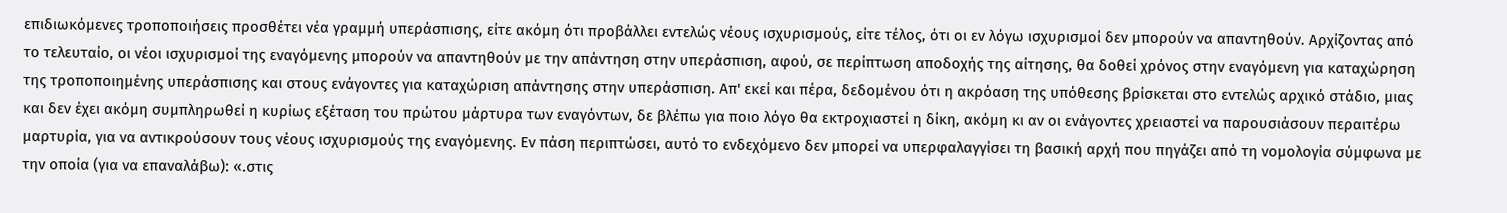επιδιωκόμενες τροποποιήσεις προσθέτει νέα γραμμή υπεράσπισης, είτε ακόμη ότι προβάλλει εντελώς νέους ισχυρισμούς, είτε τέλος, ότι οι εν λόγω ισχυρισμοί δεν μπορούν να απαντηθούν. Αρχίζοντας από το τελευταίο, οι νέοι ισχυρισμοί της εναγόμενης μπορούν να απαντηθούν με την απάντηση στην υπεράσπιση, αφού, σε περίπτωση αποδοχής της αίτησης, θα δοθεί χρόνος στην εναγόμενη για καταχώρηση της τροποποιημένης υπεράσπισης και στους ενάγοντες για καταχώριση απάντησης στην υπεράσπιση. Απ' εκεί και πέρα, δεδομένου ότι η ακρόαση της υπόθεσης βρίσκεται στο εντελώς αρχικό στάδιο, μιας και δεν έχει ακόμη συμπληρωθεί η κυρίως εξέταση του πρώτου μάρτυρα των εναγόντων, δε βλέπω για ποιο λόγο θα εκτροχιαστεί η δίκη, ακόμη κι αν οι ενάγοντες χρειαστεί να παρουσιάσουν περαιτέρω μαρτυρία, για να αντικρούσουν τους νέους ισχυρισμούς της εναγόμενης. Εν πάση περιπτώσει, αυτό το ενδεχόμενο δεν μπορεί να υπερφαλαγγίσει τη βασική αρχή που πηγάζει από τη νομολογία σύμφωνα με την οποία (για να επαναλάβω): «.στις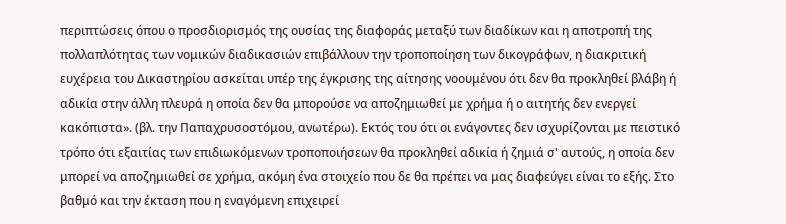περιπτώσεις όπου ο προσδιορισμός της ουσίας της διαφοράς μεταξύ των διαδίκων και η αποτροπή της πολλαπλότητας των νομικών διαδικασιών επιβάλλουν την τροποποίηση των δικογράφων, η διακριτική ευχέρεια του Δικαστηρίου ασκείται υπέρ της έγκρισης της αίτησης νοουμένου ότι δεν θα προκληθεί βλάβη ή αδικία στην άλλη πλευρά η οποία δεν θα μπορούσε να αποζημιωθεί με χρήμα ή ο αιτητής δεν ενεργεί κακόπιστα». (βλ. την Παπαχρυσοστόμου, ανωτέρω). Εκτός του ότι οι ενάγοντες δεν ισχυρίζονται με πειστικό τρόπο ότι εξαιτίας των επιδιωκόμενων τροποποιήσεων θα προκληθεί αδικία ή ζημιά σ' αυτούς, η οποία δεν μπορεί να αποζημιωθεί σε χρήμα, ακόμη ένα στοιχείο που δε θα πρέπει να μας διαφεύγει είναι το εξής. Στο βαθμό και την έκταση που η εναγόμενη επιχειρεί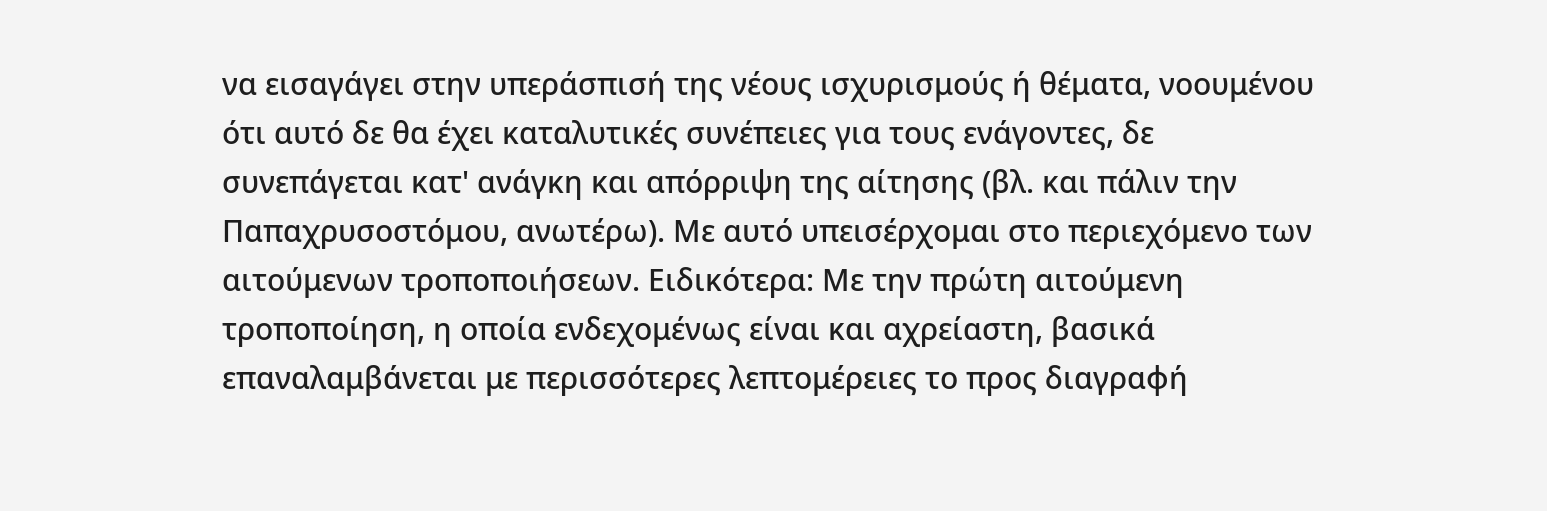να εισαγάγει στην υπεράσπισή της νέους ισχυρισμούς ή θέματα, νοουμένου ότι αυτό δε θα έχει καταλυτικές συνέπειες για τους ενάγοντες, δε συνεπάγεται κατ' ανάγκη και απόρριψη της αίτησης (βλ. και πάλιν την Παπαχρυσοστόμου, ανωτέρω). Με αυτό υπεισέρχομαι στο περιεχόμενο των αιτούμενων τροποποιήσεων. Ειδικότερα: Με την πρώτη αιτούμενη τροποποίηση, η οποία ενδεχομένως είναι και αχρείαστη, βασικά επαναλαμβάνεται με περισσότερες λεπτομέρειες το προς διαγραφή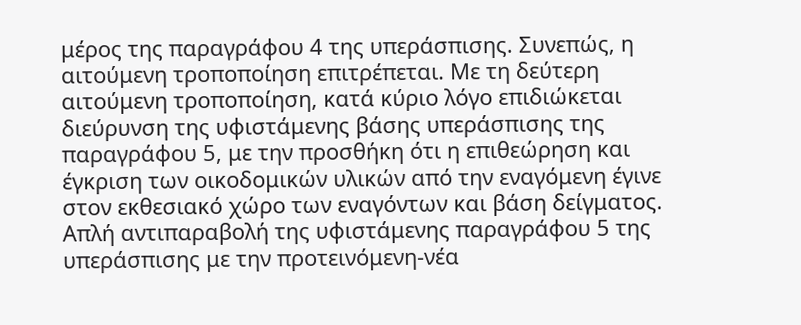μέρος της παραγράφου 4 της υπεράσπισης. Συνεπώς, η αιτούμενη τροποποίηση επιτρέπεται. Με τη δεύτερη αιτούμενη τροποποίηση, κατά κύριο λόγο επιδιώκεται διεύρυνση της υφιστάμενης βάσης υπεράσπισης της παραγράφου 5, με την προσθήκη ότι η επιθεώρηση και έγκριση των οικοδομικών υλικών από την εναγόμενη έγινε στον εκθεσιακό χώρο των εναγόντων και βάση δείγματος. Απλή αντιπαραβολή της υφιστάμενης παραγράφου 5 της υπεράσπισης με την προτεινόμενη-νέα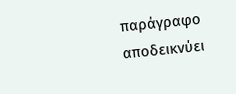παράγραφο αποδεικνύει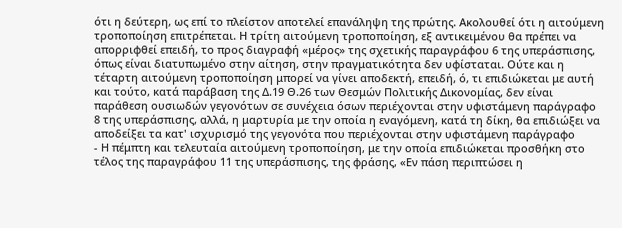ότι η δεύτερη, ως επί το πλείστον αποτελεί επανάληψη της πρώτης. Ακολουθεί ότι η αιτούμενη τροποποίηση επιτρέπεται. Η τρίτη αιτούμενη τροποποίηση, εξ αντικειμένου θα πρέπει να απορριφθεί επειδή, το προς διαγραφή «μέρος» της σχετικής παραγράφου 6 της υπεράσπισης, όπως είναι διατυπωμένο στην αίτηση, στην πραγματικότητα δεν υφίσταται. Ούτε και η τέταρτη αιτούμενη τροποποίηση μπορεί να γίνει αποδεκτή, επειδή, ό, τι επιδιώκεται με αυτή και τούτο, κατά παράβαση της Δ.19 Θ.26 των Θεσμών Πολιτικής Δικονομίας, δεν είναι παράθεση ουσιωδών γεγονότων σε συνέχεια όσων περιέχονται στην υφιστάμενη παράγραφο 8 της υπεράσπισης, αλλά, η μαρτυρία με την οποία η εναγόμενη, κατά τη δίκη, θα επιδιώξει να αποδείξει τα κατ' ισχυρισμό της γεγονότα που περιέχονται στην υφιστάμενη παράγραφο
- Η πέμπτη και τελευταία αιτούμενη τροποποίηση, με την οποία επιδιώκεται προσθήκη στο τέλος της παραγράφου 11 της υπεράσπισης, της φράσης, «Εν πάση περιπτώσει η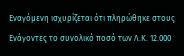Εναγόμενη ισχυρίζεται ότι πληρώθηκε στους Ενάγοντες το συνολικό ποσό των Λ.Κ. 12.000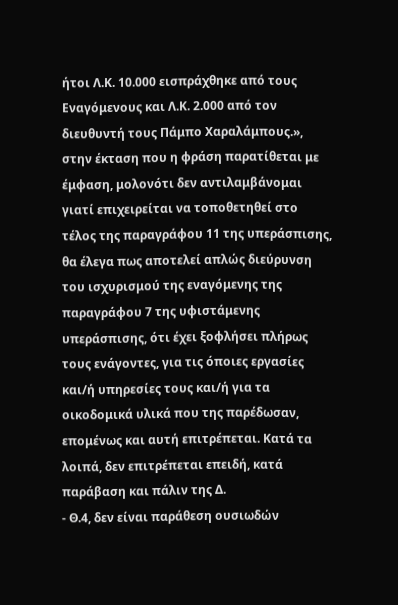ήτοι Λ.Κ. 10.000 εισπράχθηκε από τους Εναγόμενους και Λ.Κ. 2.000 από τον διευθυντή τους Πάμπο Χαραλάμπους.», στην έκταση που η φράση παρατίθεται με έμφαση, μολονότι δεν αντιλαμβάνομαι γιατί επιχειρείται να τοποθετηθεί στο τέλος της παραγράφου 11 της υπεράσπισης, θα έλεγα πως αποτελεί απλώς διεύρυνση του ισχυρισμού της εναγόμενης της παραγράφου 7 της υφιστάμενης υπεράσπισης, ότι έχει ξοφλήσει πλήρως τους ενάγοντες, για τις όποιες εργασίες και/ή υπηρεσίες τους και/ή για τα οικοδομικά υλικά που της παρέδωσαν, επομένως και αυτή επιτρέπεται. Κατά τα λοιπά, δεν επιτρέπεται επειδή, κατά παράβαση και πάλιν της Δ.
- Θ.4, δεν είναι παράθεση ουσιωδών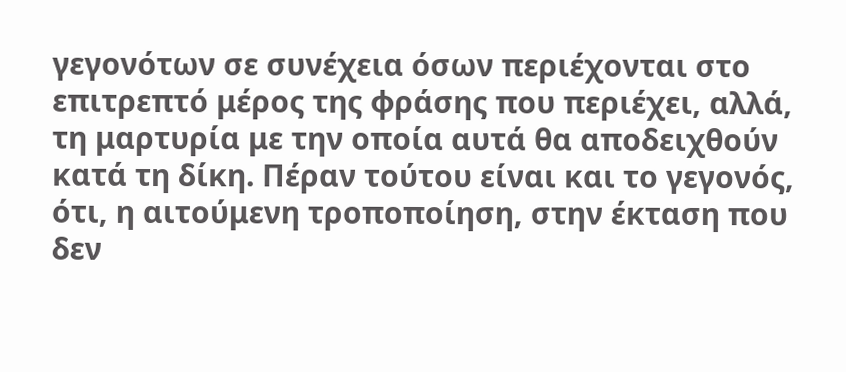γεγονότων σε συνέχεια όσων περιέχονται στο επιτρεπτό μέρος της φράσης που περιέχει, αλλά, τη μαρτυρία με την οποία αυτά θα αποδειχθούν κατά τη δίκη. Πέραν τούτου είναι και το γεγονός, ότι, η αιτούμενη τροποποίηση, στην έκταση που δεν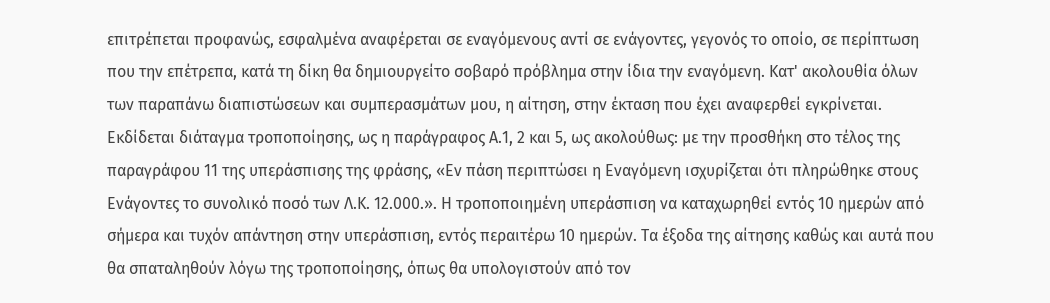επιτρέπεται προφανώς, εσφαλμένα αναφέρεται σε εναγόμενους αντί σε ενάγοντες, γεγονός το οποίο, σε περίπτωση που την επέτρεπα, κατά τη δίκη θα δημιουργείτο σοβαρό πρόβλημα στην ίδια την εναγόμενη. Κατ' ακολουθία όλων των παραπάνω διαπιστώσεων και συμπερασμάτων μου, η αίτηση, στην έκταση που έχει αναφερθεί εγκρίνεται. Εκδίδεται διάταγμα τροποποίησης, ως η παράγραφος Α.1, 2 και 5, ως ακολούθως: με την προσθήκη στο τέλος της παραγράφου 11 της υπεράσπισης της φράσης, «Εν πάση περιπτώσει η Εναγόμενη ισχυρίζεται ότι πληρώθηκε στους Ενάγοντες το συνολικό ποσό των Λ.Κ. 12.000.». Η τροποποιημένη υπεράσπιση να καταχωρηθεί εντός 10 ημερών από σήμερα και τυχόν απάντηση στην υπεράσπιση, εντός περαιτέρω 10 ημερών. Τα έξοδα της αίτησης καθώς και αυτά που θα σπαταληθούν λόγω της τροποποίησης, όπως θα υπολογιστούν από τον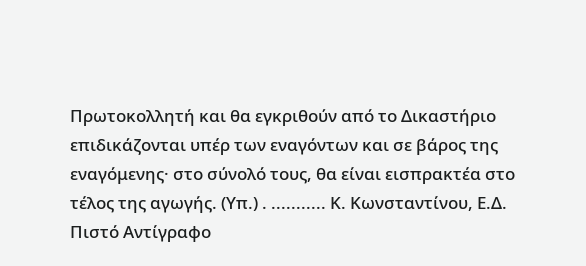Πρωτοκολλητή και θα εγκριθούν από το Δικαστήριο επιδικάζονται υπέρ των εναγόντων και σε βάρος της εναγόμενης· στο σύνολό τους, θα είναι εισπρακτέα στο τέλος της αγωγής. (Υπ.) . ........... Κ. Κωνσταντίνου, Ε.Δ. Πιστό Αντίγραφο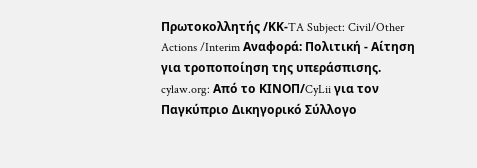Πρωτοκολλητής /ΚΚ-TA Subject: Civil/Other Actions /Interim Αναφορά: Πολιτική - Αίτηση για τροποποίηση της υπεράσπισης. cylaw.org: Από το ΚΙΝOΠ/CyLii για τον Παγκύπριο Δικηγορικό Σύλλογο